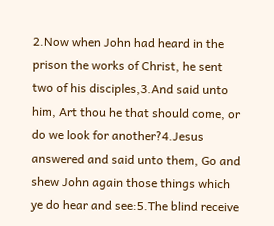2.Now when John had heard in the prison the works of Christ, he sent two of his disciples,3.And said unto him, Art thou he that should come, or do we look for another?4.Jesus answered and said unto them, Go and shew John again those things which ye do hear and see:5.The blind receive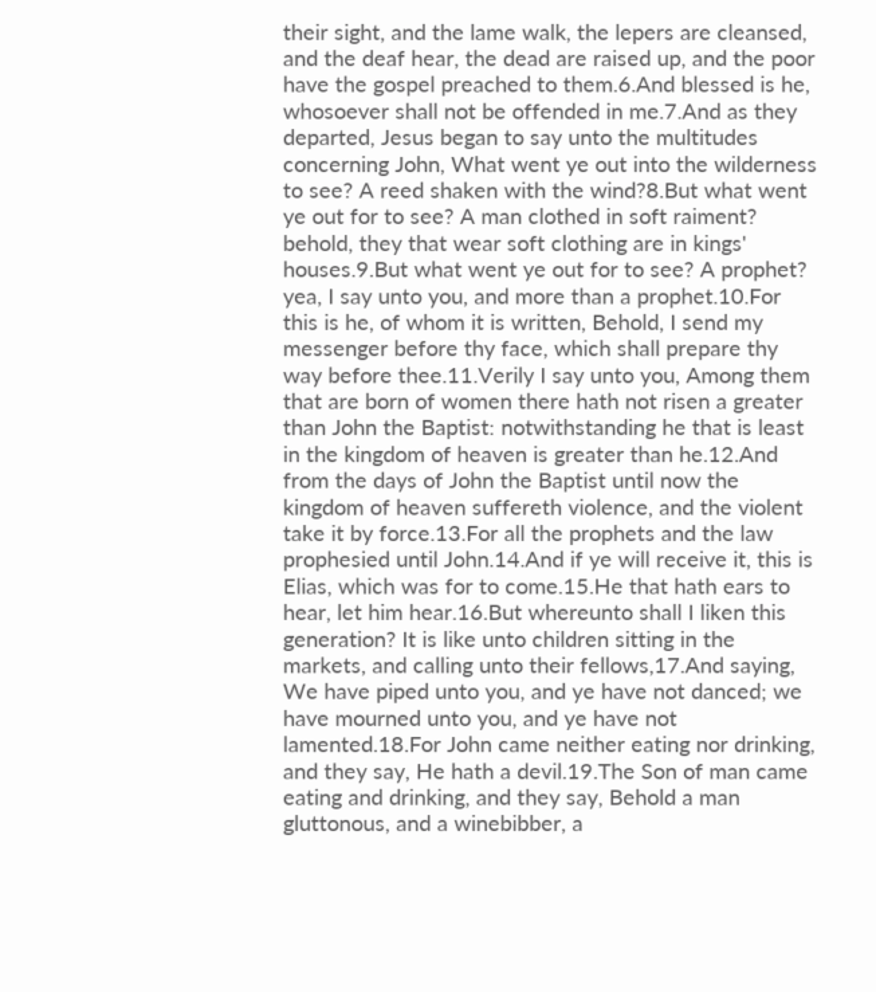their sight, and the lame walk, the lepers are cleansed, and the deaf hear, the dead are raised up, and the poor have the gospel preached to them.6.And blessed is he, whosoever shall not be offended in me.7.And as they departed, Jesus began to say unto the multitudes concerning John, What went ye out into the wilderness to see? A reed shaken with the wind?8.But what went ye out for to see? A man clothed in soft raiment? behold, they that wear soft clothing are in kings' houses.9.But what went ye out for to see? A prophet? yea, I say unto you, and more than a prophet.10.For this is he, of whom it is written, Behold, I send my messenger before thy face, which shall prepare thy way before thee.11.Verily I say unto you, Among them that are born of women there hath not risen a greater than John the Baptist: notwithstanding he that is least in the kingdom of heaven is greater than he.12.And from the days of John the Baptist until now the kingdom of heaven suffereth violence, and the violent take it by force.13.For all the prophets and the law prophesied until John.14.And if ye will receive it, this is Elias, which was for to come.15.He that hath ears to hear, let him hear.16.But whereunto shall I liken this generation? It is like unto children sitting in the markets, and calling unto their fellows,17.And saying, We have piped unto you, and ye have not danced; we have mourned unto you, and ye have not lamented.18.For John came neither eating nor drinking, and they say, He hath a devil.19.The Son of man came eating and drinking, and they say, Behold a man gluttonous, and a winebibber, a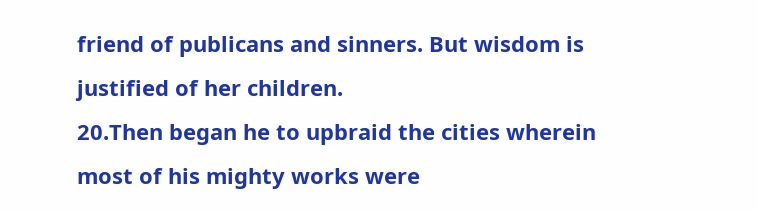friend of publicans and sinners. But wisdom is justified of her children.
20.Then began he to upbraid the cities wherein most of his mighty works were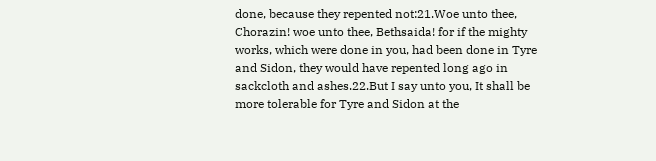done, because they repented not:21.Woe unto thee, Chorazin! woe unto thee, Bethsaida! for if the mighty works, which were done in you, had been done in Tyre and Sidon, they would have repented long ago in sackcloth and ashes.22.But I say unto you, It shall be more tolerable for Tyre and Sidon at the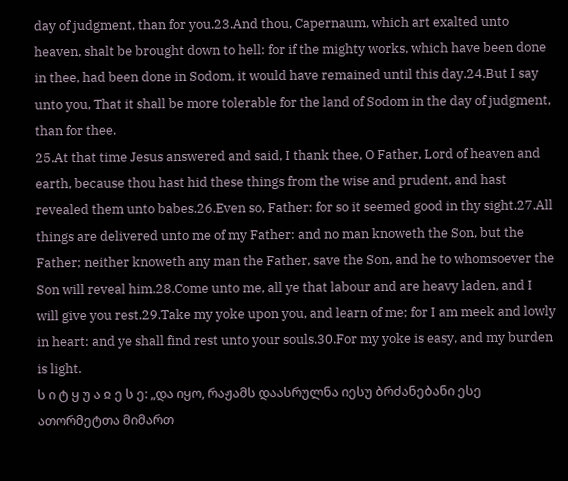day of judgment, than for you.23.And thou, Capernaum, which art exalted unto heaven, shalt be brought down to hell: for if the mighty works, which have been done in thee, had been done in Sodom, it would have remained until this day.24.But I say unto you, That it shall be more tolerable for the land of Sodom in the day of judgment, than for thee.
25.At that time Jesus answered and said, I thank thee, O Father, Lord of heaven and earth, because thou hast hid these things from the wise and prudent, and hast revealed them unto babes.26.Even so, Father: for so it seemed good in thy sight.27.All things are delivered unto me of my Father: and no man knoweth the Son, but the Father; neither knoweth any man the Father, save the Son, and he to whomsoever the Son will reveal him.28.Come unto me, all ye that labour and are heavy laden, and I will give you rest.29.Take my yoke upon you, and learn of me; for I am meek and lowly in heart: and ye shall find rest unto your souls.30.For my yoke is easy, and my burden is light.
ს ი ტ ყ უ ა ჲ ე ს ე: „და იყო, რაჟამს დაასრულნა იესუ ბრძანებანი ესე ათორმეტთა მიმართ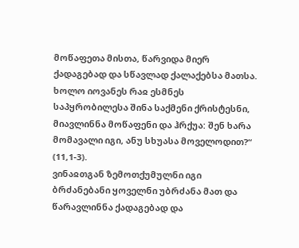მოწაფეთა მისთა, წარვიდა მიერ ქადაგებად და სწავლად ქალაქებსა მათსა. ხოლო იოვანეს რაჲ ესმნეს საპყრობილესა შინა საქმენი ქრისტესნი, მიავლინნა მოწაფენი და ჰრქუა: შენ ხარა მომავალი იგი, ანუ სხუასა მოველოდით?“ (11,1-3).
ვინაჲთგან ზემოთქუმულნი იგი ბრძანებანი ყოველნი უბრძანა მათ და წარავლინნა ქადაგებად და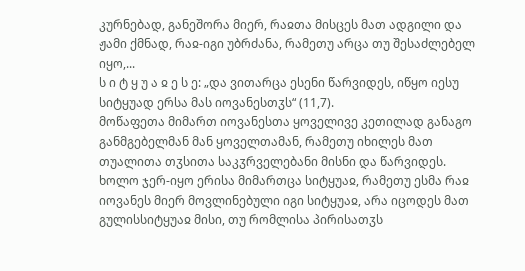კურნებად, განეშორა მიერ, რაჲთა მისცეს მათ ადგილი და ჟამი ქმნად, რაჲ-იგი უბრძანა, რამეთუ არცა თუ შესაძლებელ იყო,...
ს ი ტ ყ უ ა ჲ ე ს ე: „და ვითარცა ესენი წარვიდეს, იწყო იესუ სიტყუად ერსა მას იოვანესთჳს“ (11,7).
მოწაფეთა მიმართ იოვანესთა ყოველივე კეთილად განაგო განმგებელმან მან ყოველთამან, რამეთუ იხილეს მათ თუალითა თჳსითა საკჳრველებანი მისნი და წარვიდეს. ხოლო ჯერ-იყო ერისა მიმართცა სიტყუაჲ, რამეთუ ესმა რაჲ იოვანეს მიერ მოვლინებული იგი სიტყუაჲ, არა იცოდეს მათ გულისსიტყუაჲ მისი, თუ რომლისა პირისათჳს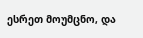ესრეთ მოუმცნო, და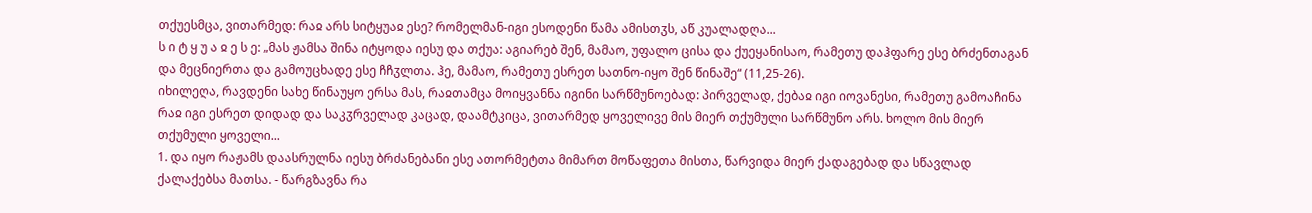თქუესმცა, ვითარმედ: რაჲ არს სიტყუაჲ ესე? რომელმან-იგი ესოდენი წამა ამისთჳს, აწ კუალადღა...
ს ი ტ ყ უ ა ჲ ე ს ე: „მას ჟამსა შინა იტყოდა იესუ და თქუა: აგიარებ შენ, მამაო, უფალო ცისა და ქუეყანისაო, რამეთუ დაჰფარე ესე ბრძენთაგან და მეცნიერთა და გამოუცხადე ესე ჩჩჳლთა. ჰე, მამაო, რამეთუ ესრეთ სათნო-იყო შენ წინაშე“ (11,25-26).
იხილეღა, რავდენი სახე წინაუყო ერსა მას, რაჲთამცა მოიყვანნა იგინი სარწმუნოებად: პირველად, ქებაჲ იგი იოვანესი, რამეთუ გამოაჩინა რაჲ იგი ესრეთ დიდად და საკჳრველად კაცად, დაამტკიცა, ვითარმედ ყოველივე მის მიერ თქუმული სარწმუნო არს. ხოლო მის მიერ თქუმული ყოველი...
1. და იყო რაჟამს დაასრულნა იესუ ბრძანებანი ესე ათორმეტთა მიმართ მოწაფეთა მისთა, წარვიდა მიერ ქადაგებად და სწავლად ქალაქებსა მათსა. - წარგზავნა რა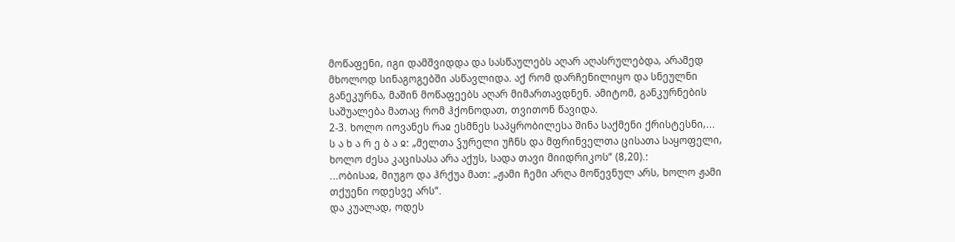მოწაფენი, იგი დამშვიდდა და სასწაულებს აღარ აღასრულებდა, არამედ მხოლოდ სინაგოგებში ასწავლიდა. აქ რომ დარჩენილიყო და სნეულნი განეკურნა, მაშინ მოწაფეებს აღარ მიმართავდნენ. ამიტომ, განკურნების საშუალება მათაც რომ ჰქონოდათ, თვითონ წავიდა.
2-3. ხოლო იოვანეს რაჲ ესმნეს საპყრობილესა შინა საქმენი ქრისტესნი,...
ს ა ხ ა რ ე ბ ა ჲ: „მელთა ჴურელი უჩნს და მფრინველთა ცისათა საყოფელი, ხოლო ძესა კაცისასა არა აქუს, სადა თავი მიიდრიკოს“ (8,20).:
...ობისაჲ, მიუგო და ჰრქუა მათ: „ჟამი ჩემი არღა მოწევნულ არს, ხოლო ჟამი თქუენი ოდესვე არს“.
და კუალად, ოდეს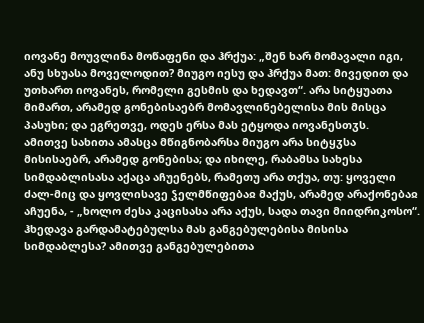იოვანე მოუვლინა მოწაფენი და ჰრქუა: „შენ ხარ მომავალი იგი, ანუ სხუასა მოველოდით? მიუგო იესუ და ჰრქუა მათ: მივედით და უთხართ იოვანეს, რომელი გესმის და ხედავთ“. არა სიტყუათა მიმართ, არამედ გონებისაებრ მომავლინებელისა მის მისცა პასუხი; და ეგრეთვე, ოდეს ერსა მას ეტყოდა იოვანესთჳს.
ამითვე სახითა ამასცა მწიგნობარსა მიუგო არა სიტყჳსა მისისაებრ, არამედ გონებისა; და იხილე, რაბამსა სახესა სიმდაბლისასა აქაცა აჩუენებს, რამეთუ არა თქუა, თუ: ყოველი ძალ-მიც და ყოვლისავე ჴელმწიფებაჲ მაქუს, არამედ არაქონებაჲ აჩუენა, - „ხოლო ძესა კაცისასა არა აქუს, სადა თავი მიიდრიკოსო“.
ჰხედავა გარდამატებულსა მას განგებულებისა მისისა სიმდაბლესა? ამითვე განგებულებითა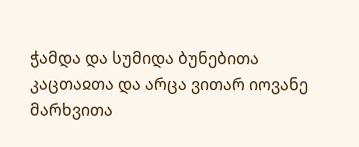ჭამდა და სუმიდა ბუნებითა კაცთაჲთა და არცა ვითარ იოვანე მარხვითა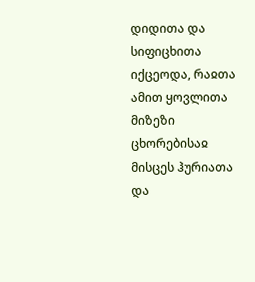დიდითა და სიფიცხითა იქცეოდა, რაჲთა ამით ყოვლითა მიზეზი ცხორებისაჲ მისცეს ჰურიათა და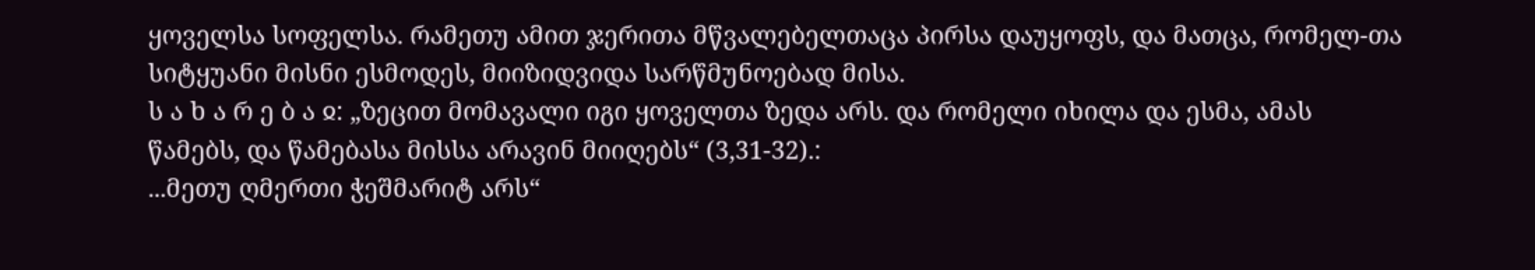ყოველსა სოფელსა. რამეთუ ამით ჯერითა მწვალებელთაცა პირსა დაუყოფს, და მათცა, რომელ-თა სიტყუანი მისნი ესმოდეს, მიიზიდვიდა სარწმუნოებად მისა.
ს ა ხ ა რ ე ბ ა ჲ: „ზეცით მომავალი იგი ყოველთა ზედა არს. და რომელი იხილა და ესმა, ამას წამებს, და წამებასა მისსა არავინ მიიღებს“ (3,31-32).:
...მეთუ ღმერთი ჭეშმარიტ არს“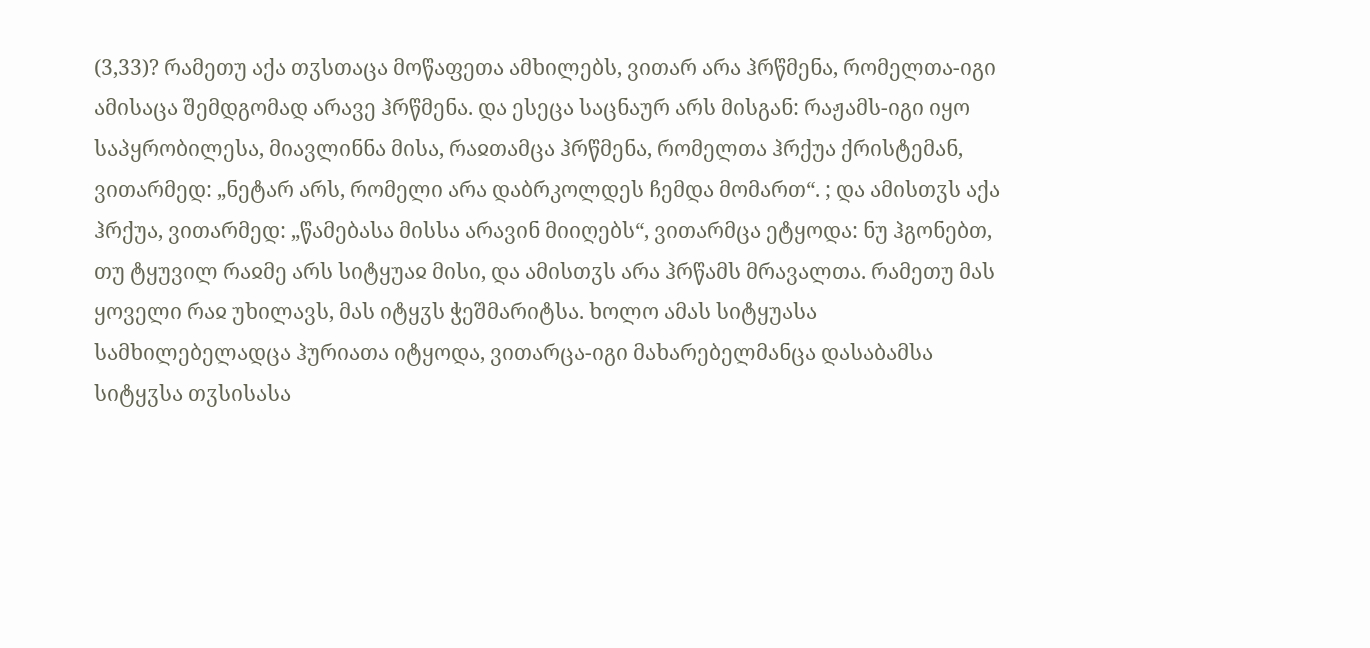(3,33)? რამეთუ აქა თჳსთაცა მოწაფეთა ამხილებს, ვითარ არა ჰრწმენა, რომელთა-იგი ამისაცა შემდგომად არავე ჰრწმენა. და ესეცა საცნაურ არს მისგან: რაჟამს-იგი იყო საპყრობილესა, მიავლინნა მისა, რაჲთამცა ჰრწმენა, რომელთა ჰრქუა ქრისტემან, ვითარმედ: „ნეტარ არს, რომელი არა დაბრკოლდეს ჩემდა მომართ“. ; და ამისთჳს აქა ჰრქუა, ვითარმედ: „წამებასა მისსა არავინ მიიღებს“, ვითარმცა ეტყოდა: ნუ ჰგონებთ, თუ ტყუვილ რაჲმე არს სიტყუაჲ მისი, და ამისთჳს არა ჰრწამს მრავალთა. რამეთუ მას ყოველი რაჲ უხილავს, მას იტყჳს ჭეშმარიტსა. ხოლო ამას სიტყუასა სამხილებელადცა ჰურიათა იტყოდა, ვითარცა-იგი მახარებელმანცა დასაბამსა სიტყჳსა თჳსისასა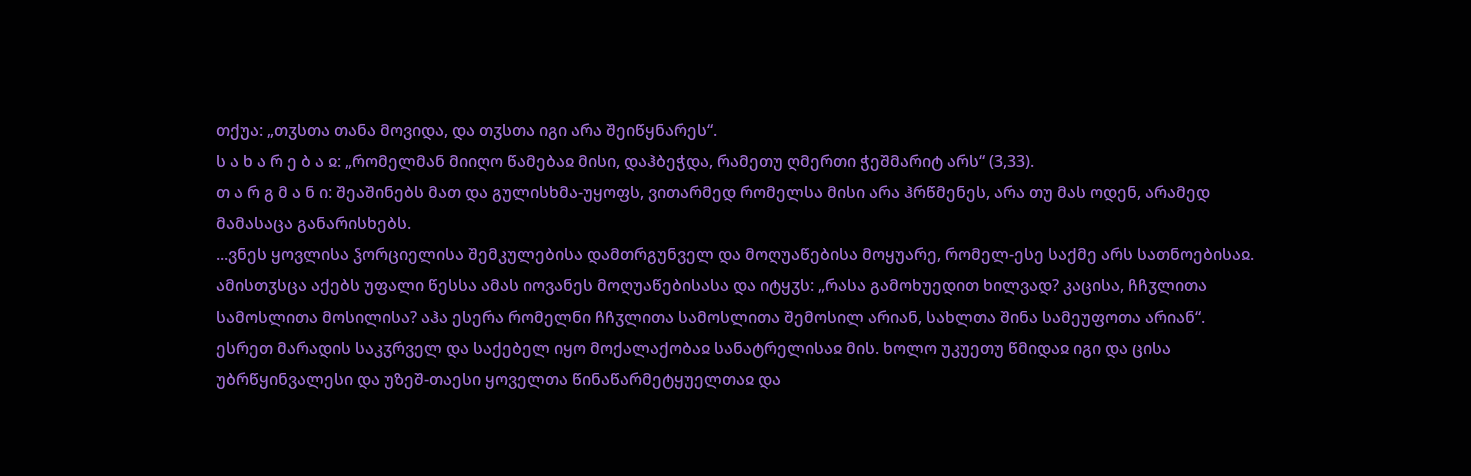თქუა: „თჳსთა თანა მოვიდა, და თჳსთა იგი არა შეიწყნარეს“.
ს ა ხ ა რ ე ბ ა ჲ: „რომელმან მიიღო წამებაჲ მისი, დაჰბეჭდა, რამეთუ ღმერთი ჭეშმარიტ არს“ (3,33).
თ ა რ გ მ ა ნ ი: შეაშინებს მათ და გულისხმა-უყოფს, ვითარმედ რომელსა მისი არა ჰრწმენეს, არა თუ მას ოდენ, არამედ მამასაცა განარისხებს.
...ვნეს ყოვლისა ჴორციელისა შემკულებისა დამთრგუნველ და მოღუაწებისა მოყუარე, რომელ-ესე საქმე არს სათნოებისაჲ. ამისთჳსცა აქებს უფალი წესსა ამას იოვანეს მოღუაწებისასა და იტყჳს: „რასა გამოხუედით ხილვად? კაცისა, ჩჩჳლითა სამოსლითა მოსილისა? აჰა ესერა რომელნი ჩჩჳლითა სამოსლითა შემოსილ არიან, სახლთა შინა სამეუფოთა არიან“.
ესრეთ მარადის საკჳრველ და საქებელ იყო მოქალაქობაჲ სანატრელისაჲ მის. ხოლო უკუეთუ წმიდაჲ იგი და ცისა უბრწყინვალესი და უზეშ-თაესი ყოველთა წინაწარმეტყუელთაჲ და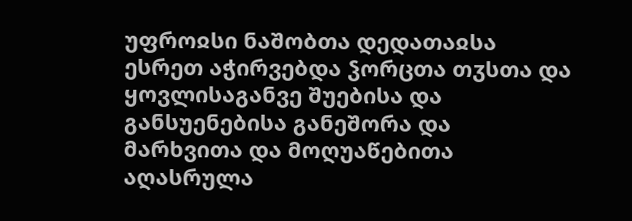უფროჲსი ნაშობთა დედათაჲსა ესრეთ აჭირვებდა ჴორცთა თჳსთა და ყოვლისაგანვე შუებისა და განსუენებისა განეშორა და მარხვითა და მოღუაწებითა აღასრულა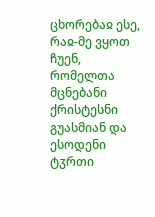ცხორებაჲ ესე, რაჲ-მე ვყოთ ჩუენ, რომელთა მცნებანი ქრისტესნი გუასმიან და ესოდენი ტჳრთი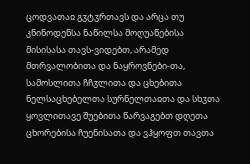ცოდვათაჲ გჳტჳრთავს და არცა თუ კნინოდენსა ნაწილსა მოღუაწებისა მისისასა თავს-ვიდებთ, არამედ მთრვალობითა და ნაყროვნები-თა, სამოსლითა ჩჩჳლითა და ცხებითა ნელსაცხებელთა სურნელთაჲთა და სხჳთა ყოვლითავე შუებითა წარვაგებთ დღეთა ცხორებისა ჩუენისათა და ვჰყოფთ თავთა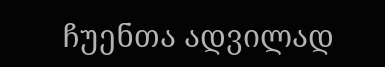ჩუენთა ადვილად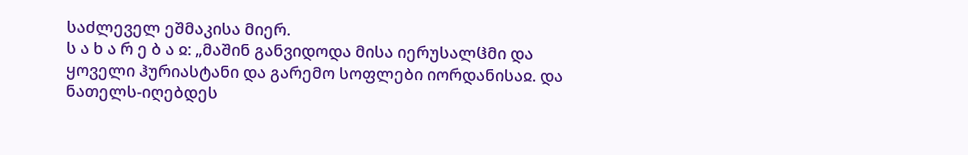საძლეველ ეშმაკისა მიერ.
ს ა ხ ა რ ე ბ ა ჲ: „მაშინ განვიდოდა მისა იერუსალჱმი და ყოველი ჰურიასტანი და გარემო სოფლები იორდანისაჲ. და ნათელს-იღებდეს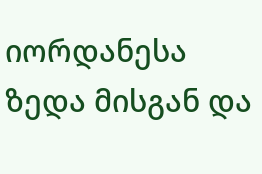იორდანესა ზედა მისგან და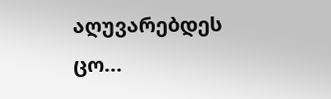აღუვარებდეს ცო...